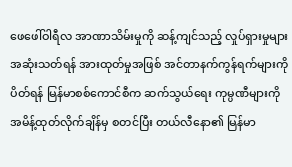ဖေဖေါ်ဝါရီလ အာဏာသိမ်းမှုကို ဆန့်ကျင်သည့် လှုပ်ရှားမှုများ အဆုံးသတ်ရန် အားထုတ်မှုအဖြစ် အင်တာနက်ကွန်ရက်များကို ပိတ်ရန် မြန်မာစစ်ကောင်စီက ဆက်သွယ်ရေး ကုမ္ပဏီများကို အမိန့်ထုတ်လိုက်ချိန်မှ စတင်ပြီး တယ်လီနော၏ မြန်မာ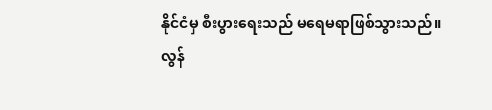နိုင်ငံမှ စီးပွားရေးသည် မရေမရာဖြစ်သွားသည်။
လွန်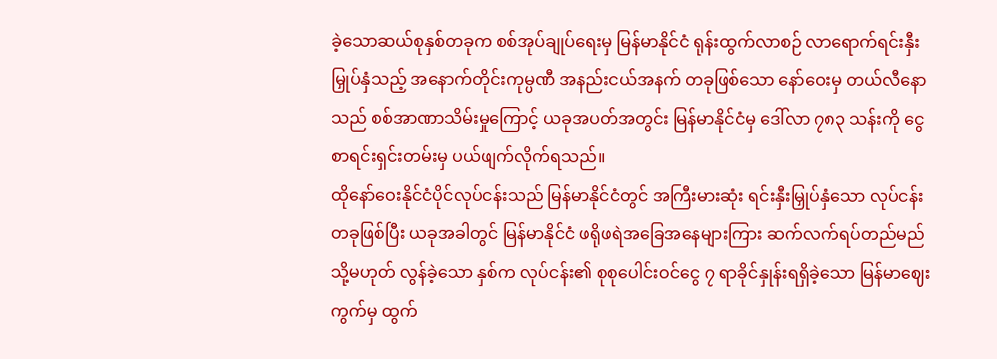ခဲ့သောဆယ်စုနှစ်တခုက စစ်အုပ်ချုပ်ရေးမှ မြန်မာနိုင်ငံ ရုန်းထွက်လာစဉ် လာရောက်ရင်းနှီးမြှုပ်နှံသည့် အနောက်တိုင်းကုမ္ပဏီ အနည်းငယ်အနက် တခုဖြစ်သော နော်ဝေးမှ တယ်လီနောသည် စစ်အာဏာသိမ်းမှုကြောင့် ယခုအပတ်အတွင်း မြန်မာနိုင်ငံမှ ဒေါ်လာ ၇၈၃ သန်းကို ငွေစာရင်းရှင်းတမ်းမှ ပယ်ဖျက်လိုက်ရသည်။
ထိုနော်ဝေးနိုင်ငံပိုင်လုပ်ငန်းသည် မြန်မာနိုင်ငံတွင် အကြီးမားဆုံး ရင်းနှီးမြှုပ်နှံသော လုပ်ငန်းတခုဖြစ်ပြီး ယခုအခါတွင် မြန်မာနိုင်ငံ ဖရိုဖရဲအခြေအနေများကြား ဆက်လက်ရပ်တည်မည် သို့မဟုတ် လွန်ခဲ့သော နှစ်က လုပ်ငန်း၏ စုစုပေါင်းဝင်ငွေ ၇ ရာခိုင်နှုန်းရရှိခဲ့သော မြန်မာဈေးကွက်မှ ထွက်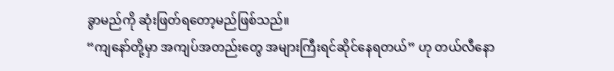ခွာမည်ကို ဆုံးဖြတ်ရတော့မည်ဖြစ်သည်။
“ကျနော်တို့မှာ အကျပ်အတည်းတွေ အများကြီးရင်ဆိုင်နေရတယ်” ဟု တယ်လီနော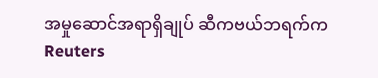အမှုဆောင်အရာရှိချုပ် ဆီကဗယ်ဘရက်က Reuters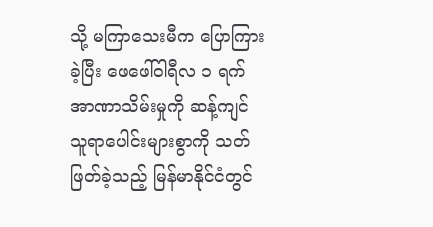သို့ မကြာသေးမီက ပြောကြားခဲ့ပြီး ဖေဖေါ်ဝါရီလ ၁ ရက် အာဏာသိမ်းမှုကို ဆန့်ကျင်သူရာပေါင်းများစွာကို သတ်ဖြတ်ခဲ့သည့် မြန်မာနိုင်ငံတွင်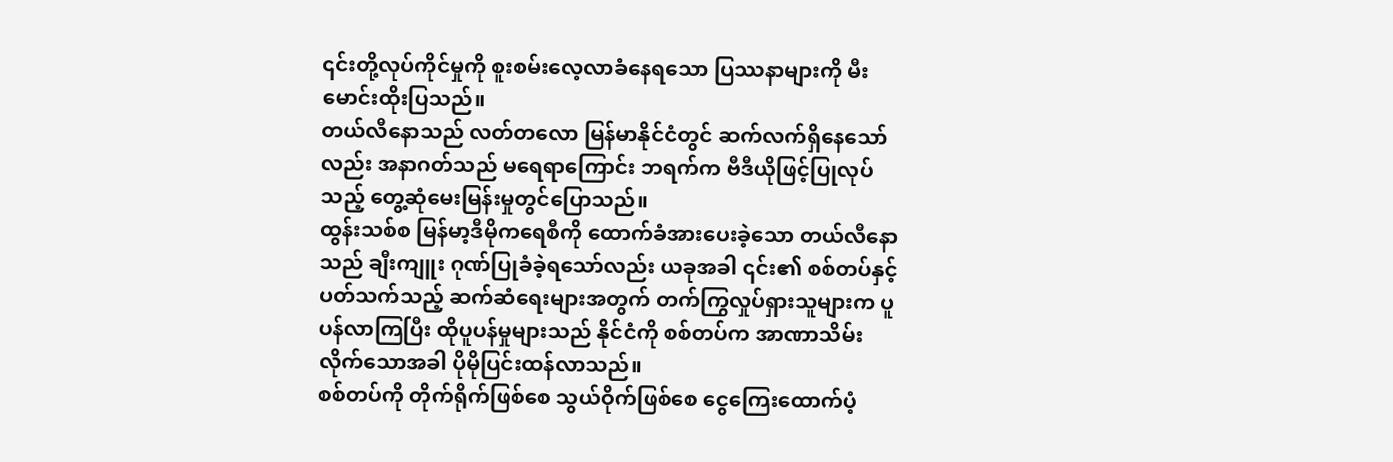၎င်းတို့လုပ်ကိုင်မှုကို စူးစမ်းလေ့လာခံနေရသော ပြဿနာများကို မီးမောင်းထိုးပြသည်။
တယ်လီနောသည် လတ်တလော မြန်မာနိုင်ငံတွင် ဆက်လက်ရှိနေသော်လည်း အနာဂတ်သည် မရေရာကြောင်း ဘရက်က ဗီဒီယိုဖြင့်ပြုလုပ်သည့် တွေ့ဆုံမေးမြန်းမှုတွင်ပြောသည်။
ထွန်းသစ်စ မြန်မာ့ဒီမိုကရေစီကို ထောက်ခံအားပေးခဲ့သော တယ်လီနောသည် ချီးကျူး ဂုဏ်ပြုခံခဲ့ရသော်လည်း ယခုအခါ ၎င်း၏ စစ်တပ်နှင့်ပတ်သက်သည့် ဆက်ဆံရေးများအတွက် တက်ကြွလှုပ်ရှားသူများက ပူပန်လာကြပြီး ထိုပူပန်မှုများသည် နိုင်ငံကို စစ်တပ်က အာဏာသိမ်းလိုက်သောအခါ ပိုမိုပြင်းထန်လာသည်။
စစ်တပ်ကို တိုက်ရိုက်ဖြစ်စေ သွယ်ဝိုက်ဖြစ်စေ ငွေကြေးထောက်ပံ့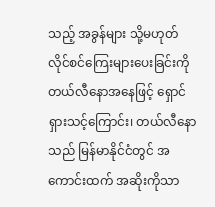သည့် အခွန်များ သို့မဟုတ် လိုင်စင်ကြေးများပေးခြင်းကို တယ်လီနောအနေဖြင့် ရှောင်ရှားသင့်ကြောင်း၊ တယ်လီနောသည် မြန်မာနိုင်ငံတွင် အကောင်းထက် အဆိုးကိုသာ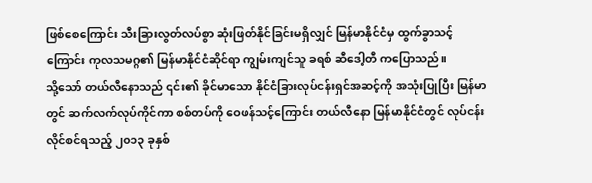ဖြစ်စေကြောင်း သီးခြားလွတ်လပ်စွာ ဆုံးဖြတ်နိုင်ခြင်းမရှိလျှင် မြန်မာနိုင်ငံမှ ထွက်ခွာသင့်ကြောင်း ကုလသမဂ္ဂ၏ မြန်မာနိုင်ငံဆိုင်ရာ ကျွမ်းကျင်သူ ခရစ် ဆီဒေါ့တီ ကပြောသည်။
သို့သော် တယ်လီနောသည် ၎င်း၏ ခိုင်မာသော နိုင်ငံခြားလုပ်ငန်းရှင်အဆင့်ကို အသုံးပြုပြီး မြန်မာတွင် ဆက်လက်လုပ်ကိုင်ကာ စစ်တပ်ကို ဝေဖန်သင့်ကြောင်း တယ်လီနော မြန်မာနိုင်ငံတွင် လုပ်ငန်းလိုင်စင်ရသည့် ၂၀၁၃ ခုနှစ်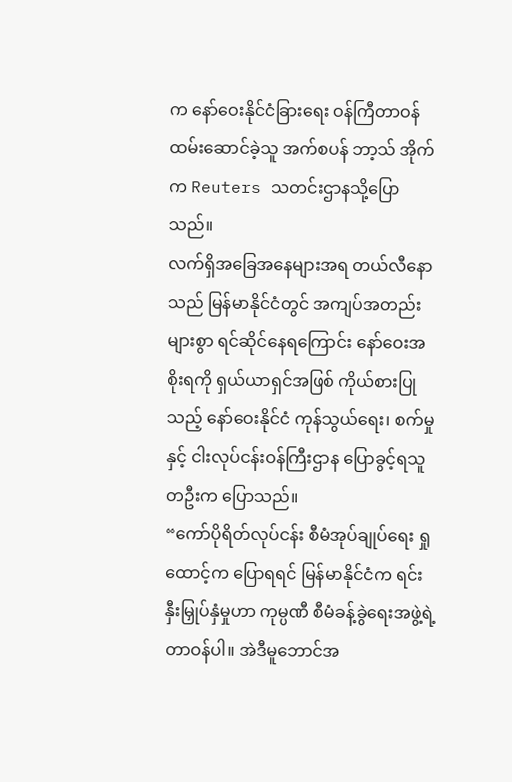က နော်ဝေးနိုင်ငံခြားရေး ဝန်ကြီတာဝန်ထမ်းဆောင်ခဲ့သူ အက်စပန် ဘာ့သ် အိုက်က Reuters သတင်းဌာနသို့ပြောသည်။
လက်ရှိအခြေအနေများအရ တယ်လီနောသည် မြန်မာနိုင်ငံတွင် အကျပ်အတည်းများစွာ ရင်ဆိုင်နေရကြောင်း နော်ဝေးအစိုးရကို ရှယ်ယာရှင်အဖြစ် ကိုယ်စားပြုသည့် နော်ဝေးနိုင်ငံ ကုန်သွယ်ရေး၊ စက်မှုနှင့် ငါးလုပ်ငန်းဝန်ကြီးဌာန ပြောခွင့်ရသူတဦးက ပြောသည်။
“ကော်ပိုရိတ်လုပ်ငန်း စီမံအုပ်ချုပ်ရေး ရှုထောင့်က ပြောရရင် မြန်မာနိုင်ငံက ရင်းနှီးမြှုပ်နှံမှုဟာ ကုမ္ပဏီ စီမံခန့်ခွဲရေးအဖွဲ့ရဲ့ တာဝန်ပါ။ အဲဒီမူဘောင်အ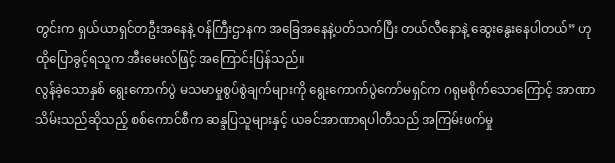တွင်းက ရှယ်ယာရှင်တဦးအနေနဲ့ ဝန်ကြီးဌာနက အခြေအနေနဲ့ပတ်သက်ပြီး တယ်လီနောနဲ့ ဆွေးနွေးနေပါတယ်” ဟု ထိုပြောခွင့်ရသူက အီးမေးလ်ဖြင့် အကြောင်းပြန်သည်။
လွန်ခဲ့သောနှစ် ရွေးကောက်ပွဲ မသမာမှုစွပ်စွဲချက်များကို ရွေးကောက်ပွဲကော်မရှင်က ဂရုမစိုက်သောကြောင့် အာဏာသိမ်းသည်ဆိုသည့် စစ်ကောင်စီက ဆန္ဒပြသူများနှင့် ယခင်အာဏာရပါတီသည် အကြမ်းဖက်မှု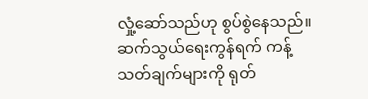လှုံ့ဆော်သည်ဟု စွပ်စွဲနေသည်။
ဆက်သွယ်ရေးကွန်ရက် ကန့်သတ်ချက်များကို ရုတ်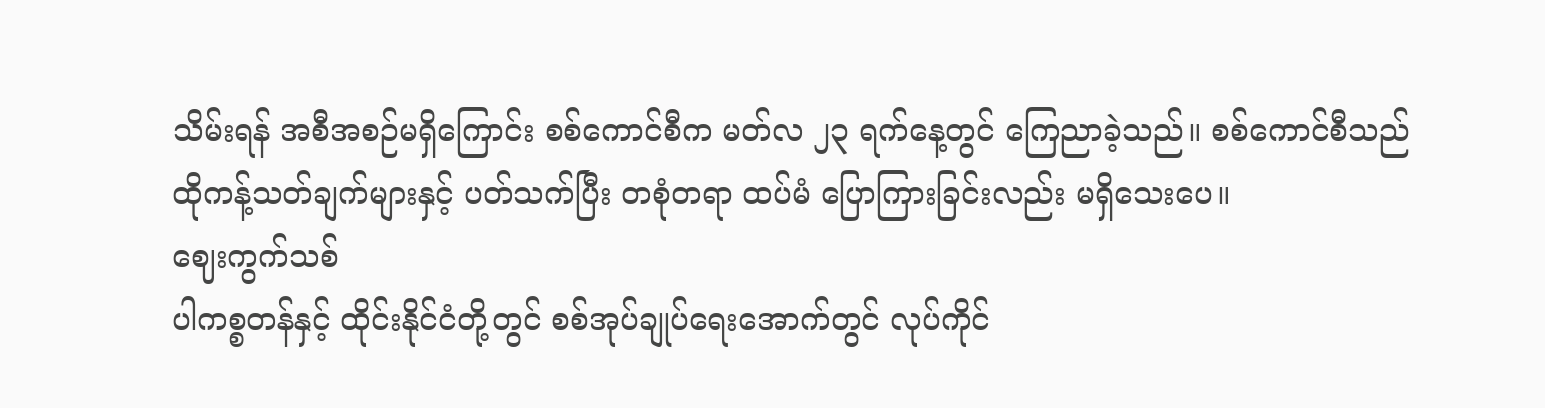သိမ်းရန် အစီအစဉ်မရှိကြောင်း စစ်ကောင်စီက မတ်လ ၂၃ ရက်နေ့တွင် ကြေညာခဲ့သည်။ စစ်ကောင်စီသည် ထိုကန့်သတ်ချက်များနှင့် ပတ်သက်ပြီး တစုံတရာ ထပ်မံ ပြောကြားခြင်းလည်း မရှိသေးပေ။
ဈေးကွက်သစ်
ပါကစ္စတန်နှင့် ထိုင်းနိုင်ငံတို့တွင် စစ်အုပ်ချုပ်ရေးအောက်တွင် လုပ်ကိုင်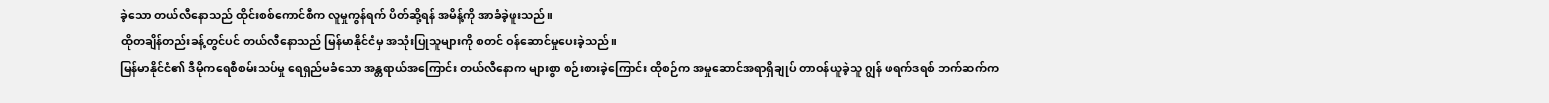ခဲ့သော တယ်လီနောသည် ထိုင်းစစ်ကောင်စီက လူမှုကွန်ရက် ပိတ်ဆို့ရန် အမိန့်ကို အာခံခဲ့ဖူးသည်။
ထိုတချိန်တည်းခန့်တွင်ပင် တယ်လီနောသည် မြန်မာနိုင်ငံမှ အသုံးပြုသူများကို စတင် ဝန်ဆောင်မှုပေးခဲ့သည်။
မြန်မာနိုင်ငံ၏ ဒီမိုကရေစီစမ်းသပ်မှု ရေရှည်မခံသော အန္တရာယ်အကြောင်း တယ်လီနောက များစွာ စဉ်းစားခဲ့ကြောင်း ထိုစဉ်က အမှုဆောင်အရာရှိချုပ် တာဝန်ယူခဲ့သူ ဂျွန် ဖရက်ဒရစ် ဘက်ဆက်က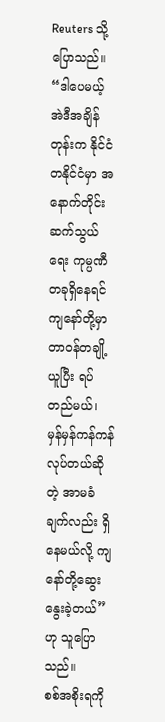Reuters သို့ပြောသည်။
“ဒါပေမယ့် အဲဒီအချိန်တုန်းက နိုင်ငံတနိုင်ငံမှာ အနောက်တိုင်း ဆက်သွယ်ရေး ကုမ္ပဏီတခုရှိနေရင် ကျနော်တို့မှာ တာဝန်တချို့ယူပြီး ရပ်တည်မယ်၊ မှန်မှန်ကန်ကန်လုပ်တယ်ဆိုတဲ့ အာမခံချက်လည်း ရှိနေမယ်လို့ ကျနော်တို့ဆွေးနွေးခဲ့တယ်” ဟု သူပြောသည်။
စစ်အစိုးရကို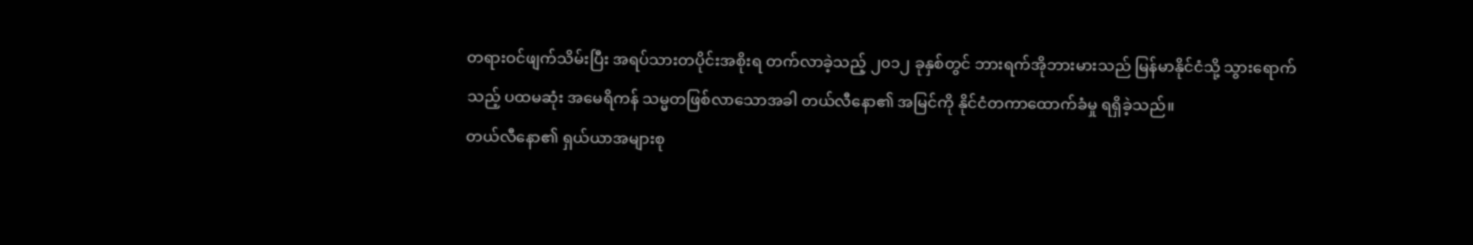တရားဝင်ဖျက်သိမ်းပြီး အရပ်သားတပိုင်းအစိုးရ တက်လာခဲ့သည့် ၂၀၁၂ ခုနှစ်တွင် ဘားရက်အိုဘားမားသည် မြန်မာနိုင်ငံသို့ သွားရောက်သည့် ပထမဆုံး အမေရိကန် သမ္မတဖြစ်လာသောအခါ တယ်လီနော၏ အမြင်ကို နိုင်ငံတကာထောက်ခံမှု ရရှိခဲ့သည်။
တယ်လီနော၏ ရှယ်ယာအများစု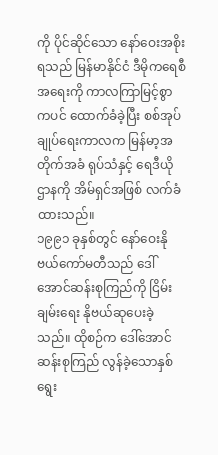ကို ပိုင်ဆိုင်သော နော်ဝေးအစိုးရသည် မြန်မာနိုင်ငံ ဒီမိုကရေစီအရေးကို ကာလကြာမြင့်စွာကပင် ထောက်ခံခဲ့ပြီး စစ်အုပ်ချုပ်ရေးကာလက မြန်မာ့အတိုက်အခံ ရုပ်သံနှင့် ရေဒီယိုဌာနကို အိမ်ရှင်အဖြစ် လက်ခံထားသည်။
၁၉၉၁ ခုနှစ်တွင် နော်ဝေးနိုဗယ်ကော်မတီသည် ဒေါ်အောင်ဆန်းစုကြည်ကို ငြိမ်းချမ်းရေး နိုဗယ်ဆုပေးခဲ့သည်။ ထိုစဉ်က ဒေါ်အောင်ဆန်းစုကြည် လွန်ခဲ့သောနှစ် ရွေး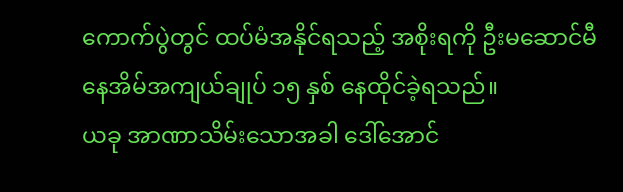ကောက်ပွဲတွင် ထပ်မံအနိုင်ရသည့် အစိုးရကို ဦးမဆောင်မီ နေအိမ်အကျယ်ချုပ် ၁၅ နှစ် နေထိုင်ခဲ့ရသည်။
ယခု အာဏာသိမ်းသောအခါ ဒေါ်အောင်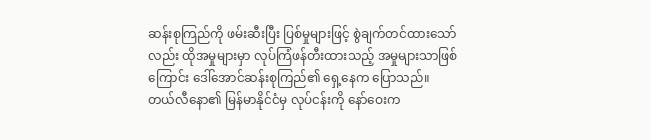ဆန်းစုကြည်ကို ဖမ်းဆီးပြီး ပြစ်မှုများဖြင့် စွဲချက်တင်ထားသော်လည်း ထိုအမှုများမှာ လုပ်ကြံဖန်တီးထားသည့် အမှုများသာဖြစ်ကြောင်း ဒေါ်အောင်ဆန်းစုကြည်၏ ရှေ့နေက ပြောသည်။
တယ်လီနော၏ မြန်မာနိုင်ငံမှ လုပ်ငန်းကို နော်ဝေးက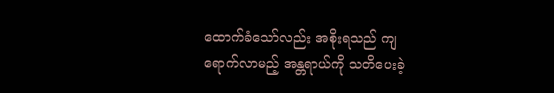ထောက်ခံသော်လည်း အစိုးရသည် ကျရောက်လာမည့် အန္တရာယ်ကို သတိပေးခဲ့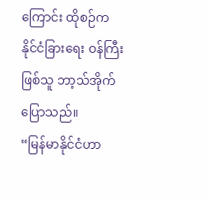ကြောင်း ထိုစဉ်က နိုင်ငံခြားရေး ဝန်ကြီးဖြစ်သူ ဘာ့သ်အိုက် ပြောသည်။
“မြန်မာနိုင်ငံဟာ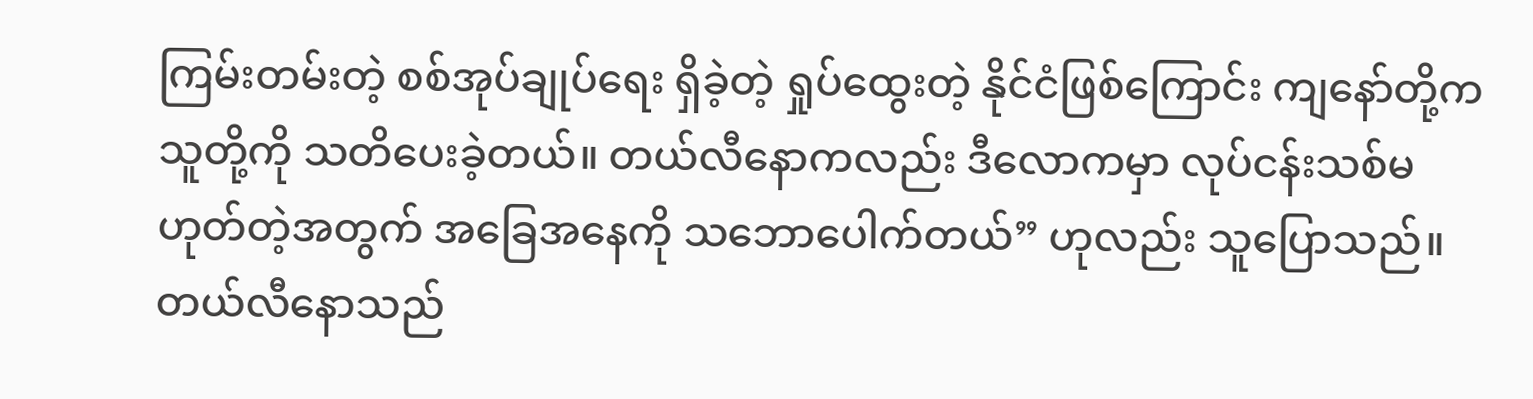ကြမ်းတမ်းတဲ့ စစ်အုပ်ချုပ်ရေး ရှိခဲ့တဲ့ ရှုပ်ထွေးတဲ့ နိုင်ငံဖြစ်ကြောင်း ကျနော်တို့က သူတို့ကို သတိပေးခဲ့တယ်။ တယ်လီနောကလည်း ဒီလောကမှာ လုပ်ငန်းသစ်မဟုတ်တဲ့အတွက် အခြေအနေကို သဘောပေါက်တယ်” ဟုလည်း သူပြောသည်။
တယ်လီနောသည်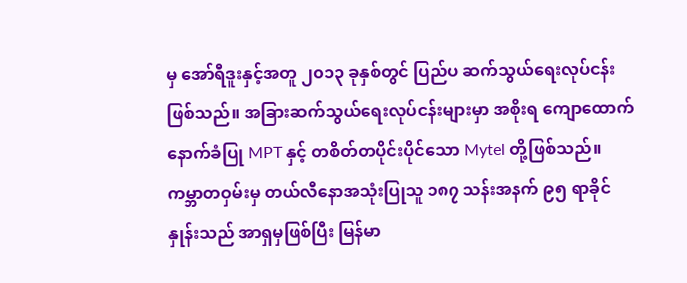မှ အော်ရီဒူးနှင့်အတူ ၂၀၁၃ ခုနှစ်တွင် ပြည်ပ ဆက်သွယ်ရေးလုပ်ငန်းဖြစ်သည်။ အခြားဆက်သွယ်ရေးလုပ်ငန်းများမှာ အစိုးရ ကျောထောက်နောက်ခံပြု MPT နှင့် တစိတ်တပိုင်းပိုင်သော Mytel တို့ဖြစ်သည်။
ကမ္ဘာတဝှမ်းမှ တယ်လီနောအသုံးပြုသူ ၁၈၇ သန်းအနက် ၉၅ ရာခိုင်နှုန်းသည် အာရှမှဖြစ်ပြီး မြန်မာ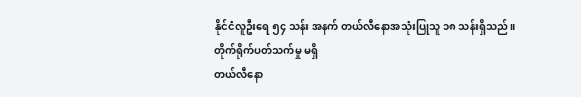နိုင်ငံလူဦးရေ ၅၄ သန်း အနက် တယ်လီနောအသုံးပြုသူ ၁၈ သန်းရှိသည်။
တိုက်ရိုက်ပတ်သက်မှု မရှိ
တယ်လီနော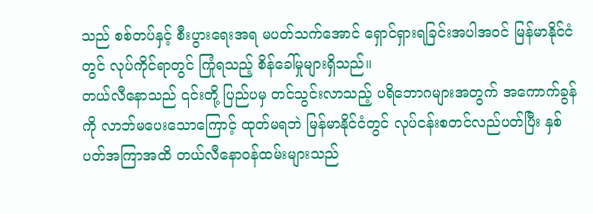သည် စစ်တပ်နှင့် စီးပွားရေးအရ မပတ်သက်အောင် ရှောင်ရှားရခြင်းအပါအဝင် မြန်မာနိုင်ငံတွင် လုပ်ကိုင်ရာတွင် ကြုံရသည့် စိန်ခေါ်မှုများရှိသည်။
တယ်လီနောသည် ၎င်းတို့ ပြည်ပမှ တင်သွင်းလာသည့် ပရိဘောဂများအတွက် အကောက်ခွန်ကို လာဘ်မပေးသောကြောင့် ထုတ်မရဘဲ မြန်မာနိုင်ငံတွင် လုပ်ငန်းစတင်လည်ပတ်ပြီး နှစ်ပတ်အကြာအထိ တယ်လီနောဝန်ထမ်းများသည်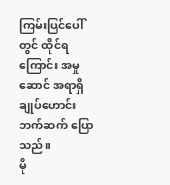ကြမ်းပြင်ပေါ်တွင် ထိုင်ရကြောင်း အမှုဆောင် အရာရှိချုပ်ဟောင်း ဘက်ဆက် ပြောသည်။
မို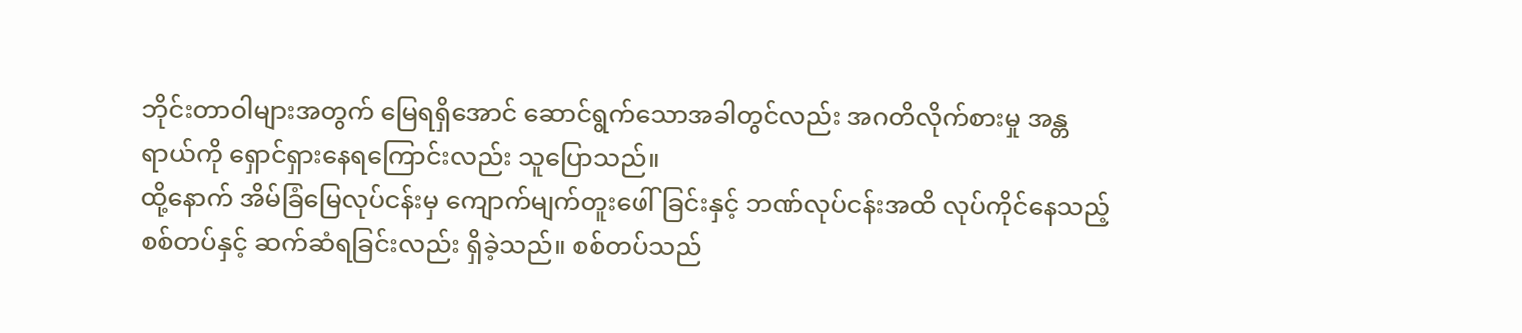ဘိုင်းတာဝါများအတွက် မြေရရှိအောင် ဆောင်ရွက်သောအခါတွင်လည်း အဂတိလိုက်စားမှု အန္တရာယ်ကို ရှောင်ရှားနေရကြောင်းလည်း သူပြောသည်။
ထို့နောက် အိမ်ခြံမြေလုပ်ငန်းမှ ကျောက်မျက်တူးဖေါ်ခြင်းနှင့် ဘဏ်လုပ်ငန်းအထိ လုပ်ကိုင်နေသည့် စစ်တပ်နှင့် ဆက်ဆံရခြင်းလည်း ရှိခဲ့သည်။ စစ်တပ်သည်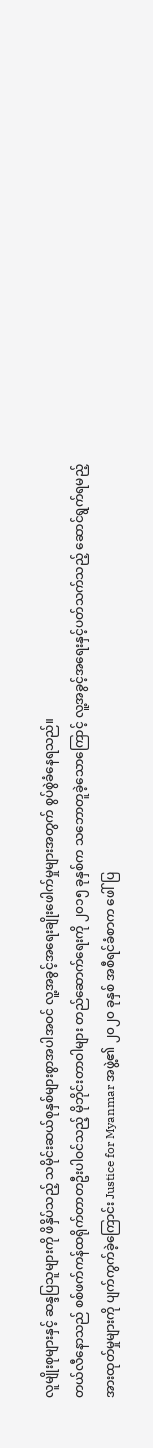လူမျိုးစုများနှင့် ဆန္ဒပြသူများကို ဖိနှိပ်သည့် သမိုင်းဆယ်စုနှစ်များစွာအပါအဝင် လူ့အခွင့်အရေးချိုးဖေါက်မှုများအတွက် စွပ်စွဲခံနေရသည်။
တယ်လီနောသည် စစ်ဖက်ကန်ထရိုက်တာတဦးပါဝင်သည့် မိုဘိုင်းတာဝါများ တည်ဆောက်ရေးကို ၂၀၁၅ ခုနှစ်က သဘောတူခဲ့သောကြောင့် လူ့အခွင့်အရေးနှင့်ပတ်သက်သည့် ဆောင်ရွက်ရမည့် အားထုတ်မှုများကို ပျက်ကွက်ခဲ့ကြောင်း Justice for Myanmar အဖွဲ့၏ ၂၀၂၀ ခုနှစ် အစီရင်ခံစာက ဖေါ်ပြ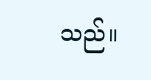သည်။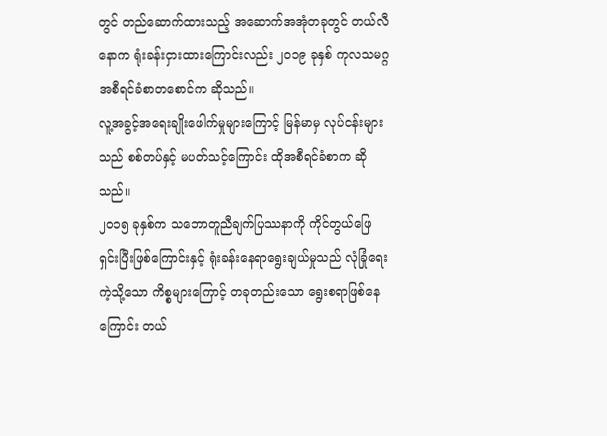တွင် တည်ဆောက်ထားသည့် အဆောက်အအုံတခုတွင် တယ်လီနောက ရုံးခန်းငှားထားကြောင်းလည်း ၂၀၁၉ ခုနှစ် ကုလသမဂ္ဂ အစီရင်ခံစာတစောင်က ဆိုသည်။
လူ့အခွင့်အရေးချိုးဖေါက်မှုများကြောင့် မြန်မာမှ လုပ်ငန်းများသည် စစ်တပ်နှင့် မပတ်သင့်ကြောင်း ထိုအစီရင်ခံစာက ဆိုသည်။
၂၀၁၅ ခုနှစ်က သဘောတူညီချက်ပြဿနာကို ကိုင်တွယ်ဖြေရှင်းပြီးဖြစ်ကြောင်းနှင့် ရုံးခန်းနေရာရွေးချယ်မှုသည် လုံခြုံရေးကဲ့သို့သော ကိစ္စများကြောင့် တခုတည်းသော ရွေးစရာဖြစ်နေကြောင်း တယ်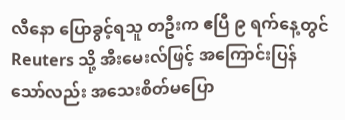လီနော ပြောခွင့်ရသူ တဦးက ဧပြီ ၉ ရက်နေ့တွင် Reuters သို့ အီးမေးလ်ဖြင့် အကြောင်းပြန်သော်လည်း အသေးစိတ်မပြော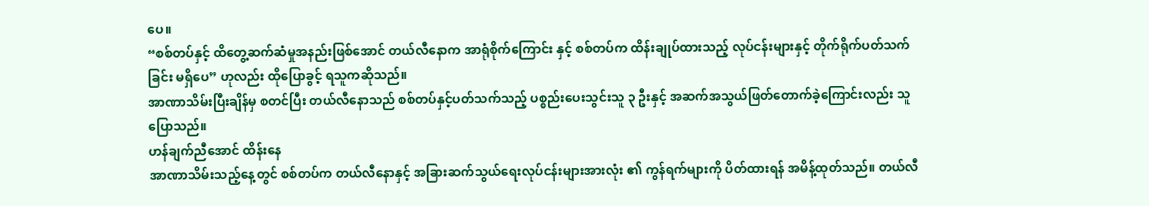ပေ။
“စစ်တပ်နှင့် ထိတွေ့ဆက်ဆံမှုအနည်းဖြစ်အောင် တယ်လီနောက အာရုံစိုက်ကြောင်း နှင့် စစ်တပ်က ထိန်းချုပ်ထားသည့် လုပ်ငန်းများနှင့် တိုက်ရိုက်ပတ်သက်ခြင်း မရှိပေ” ဟုလည်း ထိုပြောခွင့် ရသူကဆိုသည်။
အာဏာသိမ်းပြီးချိန်မှ စတင်ပြီး တယ်လီနောသည် စစ်တပ်နှင့်ပတ်သက်သည့် ပစ္စည်းပေးသွင်းသူ ၃ ဦးနှင့် အဆက်အသွယ်ဖြတ်တောက်ခဲ့ကြောင်းလည်း သူပြောသည်။
ဟန်ချက်ညီအောင် ထိန်းနေ
အာဏာသိမ်းသည့်နေ့တွင် စစ်တပ်က တယ်လီနောနှင့် အခြားဆက်သွယ်ရေးလုပ်ငန်းများအားလုံး ၏ ကွန်ရက်များကို ပိတ်ထားရန် အမိန့်ထုတ်သည်။ တယ်လီ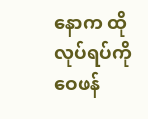နောက ထိုလုပ်ရပ်ကိုဝေဖန်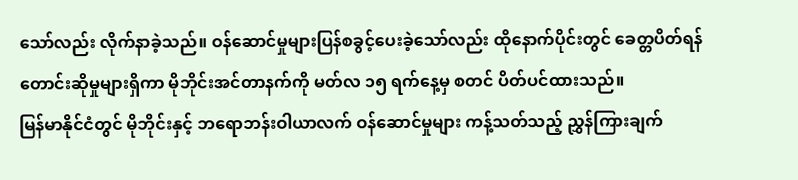သော်လည်း လိုက်နာခဲ့သည်။ ဝန်ဆောင်မှုများပြန်စခွင့်ပေးခဲ့သော်လည်း ထိုနောက်ပိုင်းတွင် ခေတ္တပိတ်ရန် တောင်းဆိုမှုများရှိကာ မိုဘိုင်းအင်တာနက်ကို မတ်လ ၁၅ ရက်နေ့မှ စတင် ပိတ်ပင်ထားသည်။
မြန်မာနိုင်ငံတွင် မိုဘိုင်းနှင့် ဘရောဘန်းဝါယာလက် ဝန်ဆောင်မှုများ ကန့်သတ်သည့် ညွှန်ကြားချက်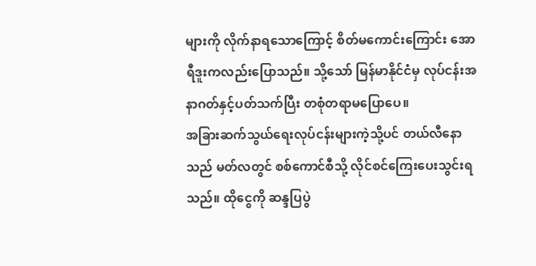များကို လိုက်နာရသောကြောင့် စိတ်မကောင်းကြောင်း အောရီဒူးကလည်းပြောသည်။ သို့သော် မြန်မာနိုင်ငံမှ လုပ်ငန်းအနာဂတ်နှင့်ပတ်သက်ပြီး တစုံတရာမပြောပေ။
အခြားဆက်သွယ်ရေးလုပ်ငန်းများကဲ့သို့ပင် တယ်လီနောသည် မတ်လတွင် စစ်ကောင်စီသို့ လိုင်စင်ကြေးပေးသွင်းရသည်။ ထိုငွေကို ဆန္ဒပြပွဲ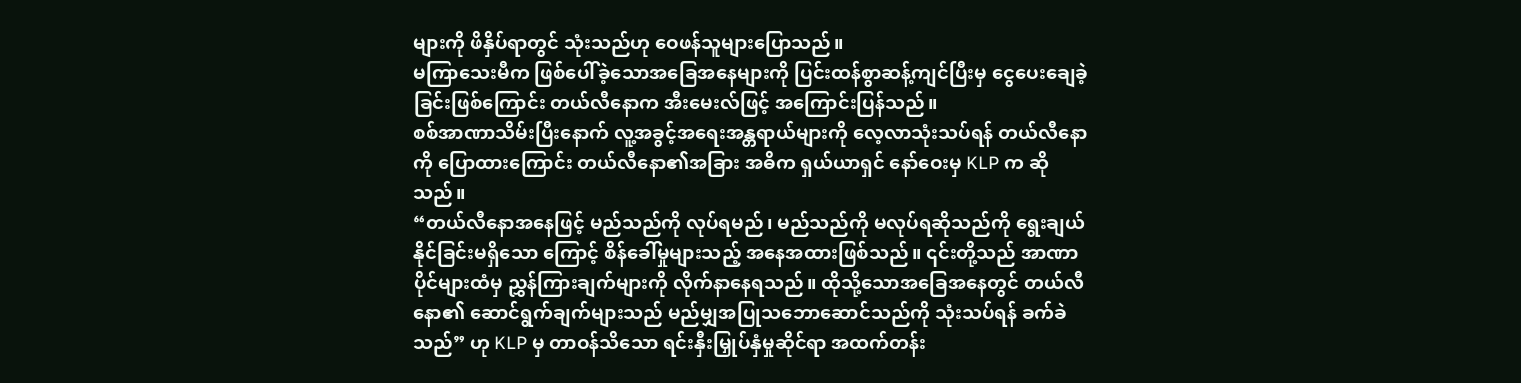များကို ဖိနှိပ်ရာတွင် သုံးသည်ဟု ဝေဖန်သူများပြောသည်။
မကြာသေးမီက ဖြစ်ပေါ်ခဲ့သောအခြေအနေများကို ပြင်းထန်စွာဆန့်ကျင်ပြီးမှ ငွေပေးချေခဲ့ ခြင်းဖြစ်ကြောင်း တယ်လီနောက အီးမေးလ်ဖြင့် အကြောင်းပြန်သည်။
စစ်အာဏာသိမ်းပြီးနောက် လူ့အခွင့်အရေးအန္တရာယ်များကို လေ့လာသုံးသပ်ရန် တယ်လီနောကို ပြောထားကြောင်း တယ်လီနော၏အခြား အဓိက ရှယ်ယာရှင် နော်ဝေးမှ KLP က ဆိုသည်။
“တယ်လီနောအနေဖြင့် မည်သည်ကို လုပ်ရမည်၊ မည်သည်ကို မလုပ်ရဆိုသည်ကို ရွေးချယ်နိုင်ခြင်းမရှိသော ကြောင့် စိန်ခေါ်မှုများသည့် အနေအထားဖြစ်သည်။ ၎င်းတို့သည် အာဏာပိုင်များထံမှ ညွှန်ကြားချက်များကို လိုက်နာနေရသည်။ ထိုသို့သောအခြေအနေတွင် တယ်လီနော၏ ဆောင်ရွက်ချက်များသည် မည်မျှအပြုသဘောဆောင်သည်ကို သုံးသပ်ရန် ခက်ခဲသည်” ဟု KLP မှ တာဝန်သိသော ရင်းနှီးမြှုပ်နှံမှုဆိုင်ရာ အထက်တန်း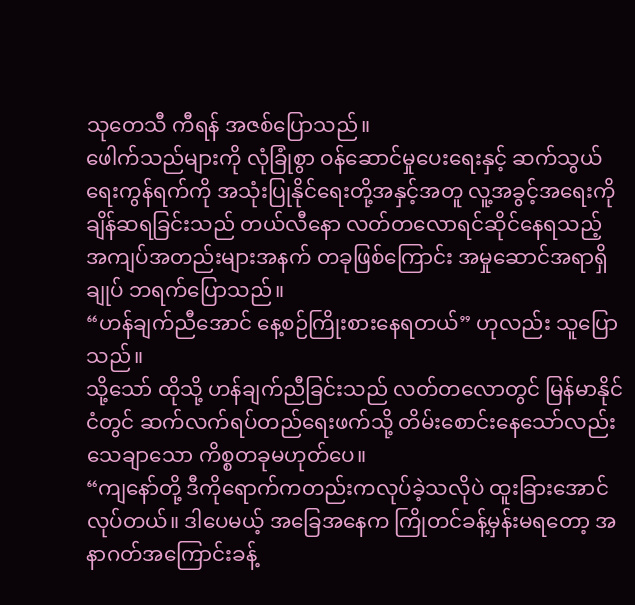သုတေသီ ကီရန် အဇစ်ပြောသည်။
ဖေါက်သည်များကို လုံခြုံစွာ ဝန်ဆောင်မှုပေးရေးနှင့် ဆက်သွယ်ရေးကွန်ရက်ကို အသုံးပြုနိုင်ရေးတို့အနှင့်အတူ လူ့အခွင့်အရေးကို ချိန်ဆရခြင်းသည် တယ်လီနော လတ်တလောရင်ဆိုင်နေရသည့် အကျပ်အတည်းများအနက် တခုဖြစ်ကြောင်း အမှုဆောင်အရာရှိချုပ် ဘရက်ပြောသည်။
“ဟန်ချက်ညီအောင် နေ့စဉ်ကြိုးစားနေရတယ်” ဟုလည်း သူပြောသည်။
သို့သော် ထိုသို့ ဟန်ချက်ညီခြင်းသည် လတ်တလောတွင် မြန်မာနိုင်ငံတွင် ဆက်လက်ရပ်တည်ရေးဖက်သို့ တိမ်းစောင်းနေသော်လည်း သေချာသော ကိစ္စတခုမဟုတ်ပေ။
“ကျနော်တို့ ဒီကိုရောက်ကတည်းကလုပ်ခဲ့သလိုပဲ ထူးခြားအောင်လုပ်တယ်။ ဒါပေမယ့် အခြေအနေက ကြိုတင်ခန့်မှန်းမရတော့ အနာဂတ်အကြောင်းခန့်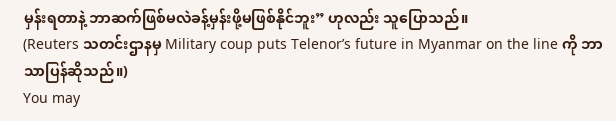မှန်းရတာနဲ့ ဘာဆက်ဖြစ်မလဲခန့်မှန်းဖို့မဖြစ်နိုင်ဘူး” ဟုလည်း သူပြောသည်။
(Reuters သတင်းဌာနမှ Military coup puts Telenor’s future in Myanmar on the line ကို ဘာသာပြန်ဆိုသည်။)
You may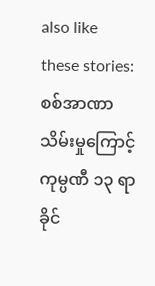also like these stories:
စစ်အာဏာသိမ်းမှုကြောင့် ကုမ္ပဏီ ၁၃ ရာခိုင်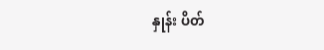နှုန်း ပိတ်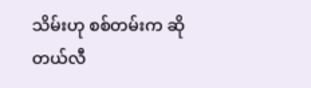သိမ်းဟု စစ်တမ်းက ဆို
တယ်လီ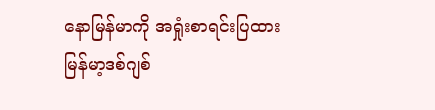နောမြန်မာကို အရှုံးစာရင်းပြထား
မြန်မာ့ဒစ်ဂျစ်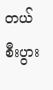တယ် စီးပွား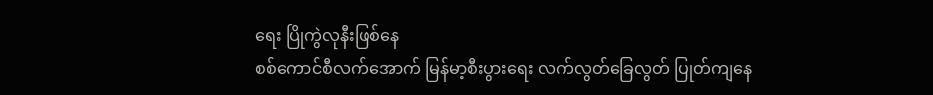ရေး ပြိုကွဲလုနီးဖြစ်နေ
စစ်ကောင်စီလက်အောက် မြန်မာ့စီးပွားရေး လက်လွတ်ခြေလွတ် ပြုတ်ကျနေ